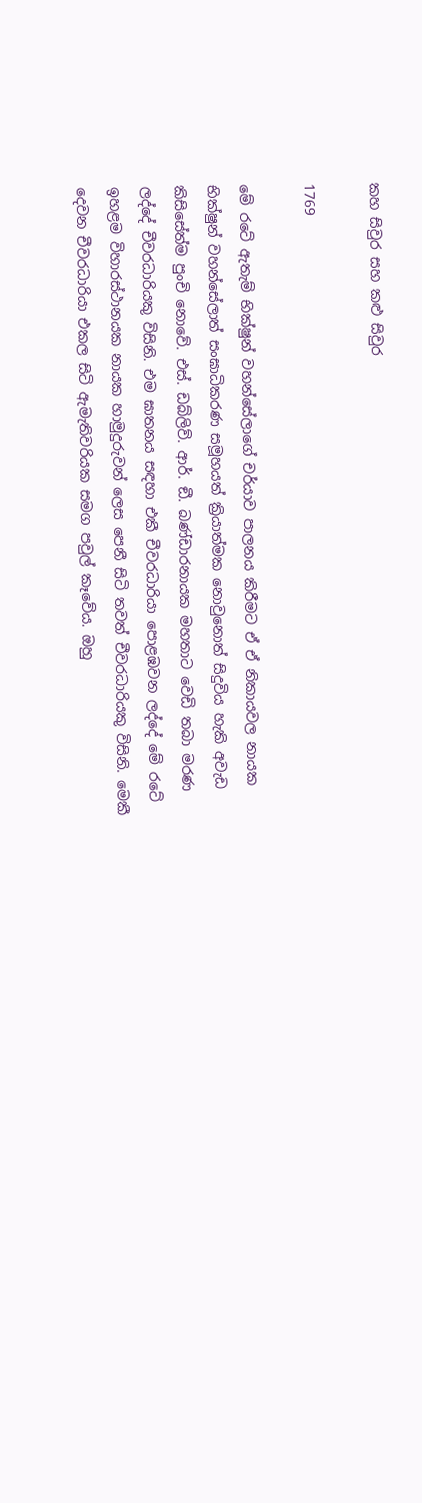කහ සිවුර සහ කළු සිවුර

1769

මේ රටේ ඇතැම් භික්ෂුන් වහන්සේලාගේ චර්යාව පාලනය කිරීමට ඒ ඒ නිකායවල නායක භික්ෂුන් වහන්සේලාත් සංඝාධිකරණ සමූහයත් ක්‍රියාත්මක නොවුනොත් සිදුවිය හැකි අවැඩ කිසිසේත්ම පුංචි නොවේ. එස්. ඩබ්ලිව්. ආර්. ඞී. බණ්ඩාරනායක මහතාට වෙඩි තබා මරණ ලද්දේ චීවරධාරියකු විසිනි. එම ඝාතනය සඳහා එකී චීවරධාරියා පොළඹවන ලද්දේ මේ රටේ ඉහළම විහාරස්ථානයක නායක හාමුදුරුවන් ලෙස පෙනී සිටි තවත් චීවරධාරියකු විසිනි. මෙකී දෙවන චීවරධාරියා එකල සිටි ඇමැතිවරියක සමග පවුල් කෑවේය. ඔහු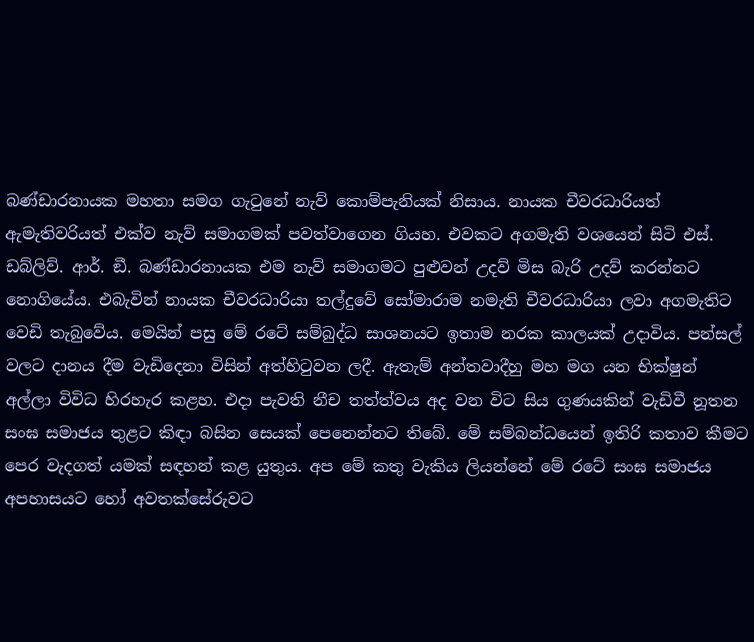බණ්ඩාරනායක මහතා සමග ගැටුනේ නැව් කොම්පැනියක් නිසාය. නායක චීවරධාරියත් ඇමැතිවරියත් එක්ව නැව් සමාගමක් පවත්වාගෙන ගියහ. එවකට අගමැති වශයෙන් සිටි එස්. ඩබ්ලිව්. ආර්. ඞී. බණ්ඩාරනායක එම නැව් සමාගමට පුළුවන් උදව් මිස බැරි උදව් කරන්නට නොගියේය. එබැවින් නායක චීවරධාරියා තල්දුවේ සෝමාරාම නමැති චීවරධාරියා ලවා අගමැතිට වෙඩි තැබුවේය. මෙයින් පසු මේ රටේ සම්බුද්ධ සාශනයට ඉතාම නරක කාලයක් උදාවිය. පන්සල් වලට දානය දීම වැඩිදෙනා විසින් අත්හිටුවන ලදී. ඇතැම් අන්තවාදීහු මහ මග යන භික්ෂුන් අල්ලා විවිධ හිරහැර කළහ. එදා පැවති නීච තත්ත්වය අද වන විට සිය ගුණයකින් වැඩිවී නූතන සංඝ සමාජය තුළට කිඳා බසින සෙයක් පෙනෙන්නට තිබේ. මේ සම්බන්ධයෙන් ඉතිරි කතාව කීමට පෙර වැදගත් යමක් සඳහන් කළ යුතුය. අප මේ කතු වැකිය ලියන්නේ මේ රටේ සංඝ සමාජය අපහාසයට හෝ අවතක්සේරුවට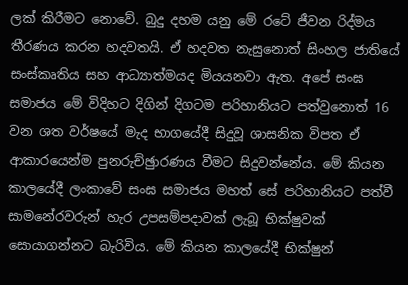ලක් කිරීමට නොවේ. බුදු දහම යනු මේ රටේ ජීවන රිද්මය තීරණය කරන හදවතයි. ඒ හදවත නැසුනොත් සිංහල ජාතියේ සංස්කෘතිය සහ ආධ්‍යාත්මයද මියයනවා ඇත. අපේ සංඝ සමාජය මේ විදිහට දිගින් දිගටම පරිහානියට පත්වුනොත් 16 වන ශත වර්ෂයේ මැද භාගයේදී සිදුවූ ශාසනික විපත ඒ ආකාරයෙන්ම පුනරුච්ඡුාරණය වීමට සිදුවන්නේය. මේ කියන කාලයේදී ලංකාවේ සංඝ සමාජය මහත් සේ පරිහානියට පත්වී සාමනේරවරුන් හැර උපසම්පදාවක් ලැබූ භික්ෂුවක් සොයාගන්නට බැරිවිය. මේ කියන කාලයේදී භික්ෂුන්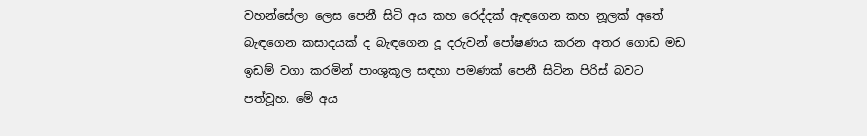වහන්සේලා ලෙස පෙනී සිටි අය කහ රෙද්දක් ඇඳගෙන කහ නූලක් අතේ බැඳගෙන කසාදයක් ද බැඳගෙන දූ දරුවන් පෝෂණය කරන අතර ගොඩ මඩ ඉඩම් වගා කරමින් පාංශුකූල සඳහා පමණක් පෙනී සිටින පිරිස් බවට පත්වූහ. මේ අය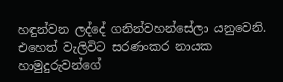හඳුන්වන ලද්දේ ගනින්වහන්සේලා යනුවෙනි. එහෙත් වැලිවිට සරණංකර නායක හාමුදුරුවන්ගේ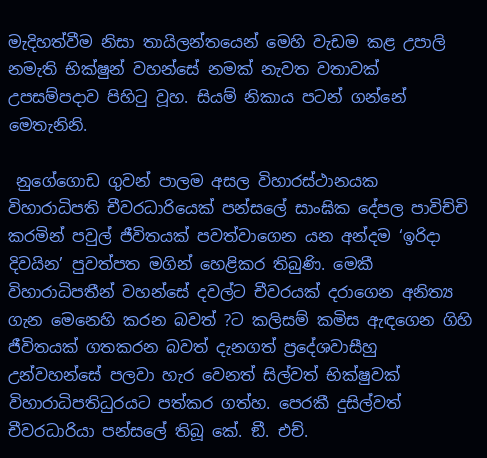මැදිහත්වීම නිසා තායිලන්තයෙන් මෙහි වැඩම කළ උපාලි නමැති භික්ෂුන් වහන්සේ නමක් නැවත වතාවක් උපසම්පදාව පිහිටු වූහ. සියම් නිකාය පටන් ගන්නේ මෙතැනිනි.

 නුගේගොඩ ගුවන් පාලම අසල විහාරස්ථානයක විහාරාධිපති චීවරධාරියෙක් පන්සලේ සාංඝික දේපල පාවිච්චි කරමින් පවුල් ජීවිතයක් පවත්වාගෙන යන අන්දම ‘ඉරිදා දිවයින’ පුවත්පත මගින් හෙළිකර තිබුණි. මෙකී විහාරාධිපතීන් වහන්සේ දවල්ට චීවරයක් දරාගෙන අනිත්‍ය ගැන මෙනෙහි කරන බවත් ?ට කලිසම් කමිස ඇඳගෙන ගිහි ජීවිතයක් ගතකරන බවත් දැනගත් ප්‍රදේශවාසීහු උන්වහන්සේ පලවා හැර වෙනත් සිල්වත් භික්ෂුවක් විහාරාධිපතිධුරයට පත්කර ගත්හ. පෙරකී දුසිල්වත් චීවරධාරියා පන්සලේ තිබූ කේ. ඞී. එච්.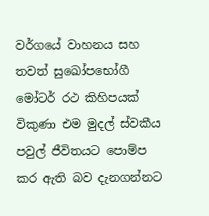වර්ගයේ වාහනය සහ තවත් සුඛෝපභෝගී මෝටර් රථ කිහිපයක් විකුණා එම මුදල් ස්වකීය පවුල් ජීවිතයට පොම්ප කර ඇති බව දැනගන්නට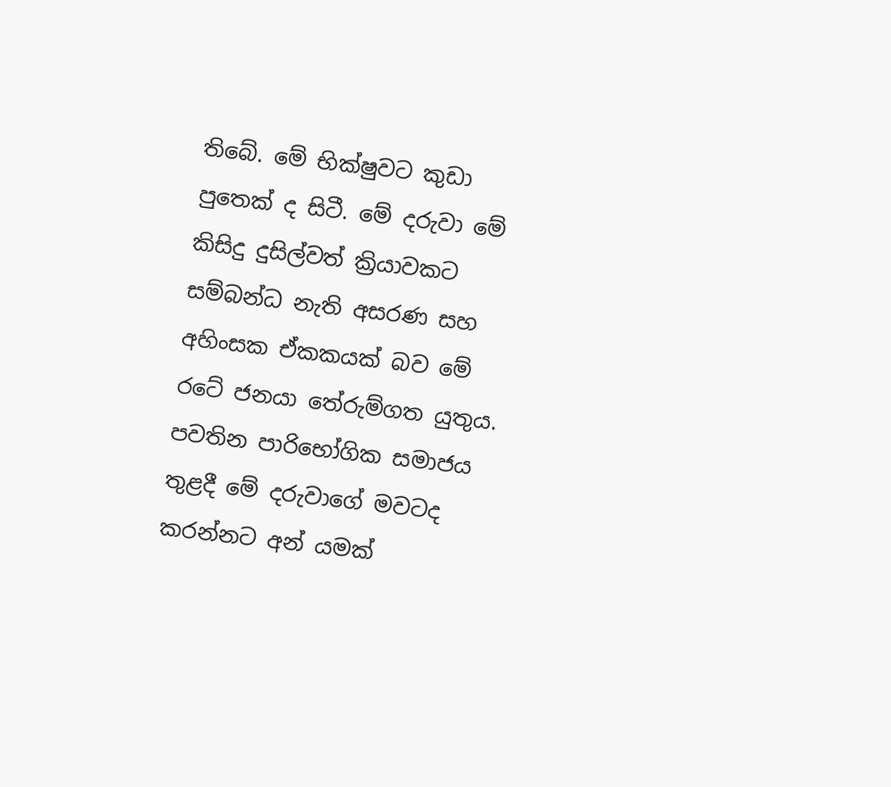තිබේ. මේ භික්ෂුවට කුඩා පුතෙක් ද සිටී. මේ දරුවා මේ කිසිදු දුසිල්වත් ක්‍රියාවකට සම්බන්ධ නැති අසරණ සහ අහිංසක ඒකකයක් බව මේ රටේ ජනයා තේරුම්ගත යුතුය. පවතින පාරිභෝගික සමාජය තුළදී මේ දරුවාගේ මවටද කරන්නට අන් යමක්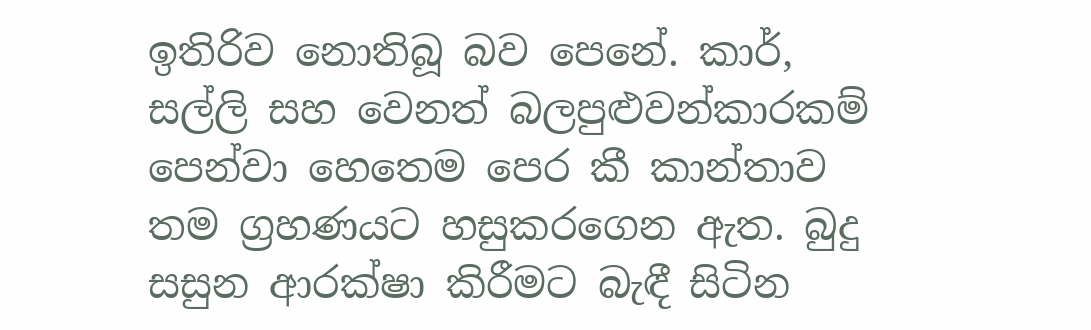ඉතිරිව නොතිබූ බව පෙනේ. කාර්, සල්ලි සහ වෙනත් බලපුළුවන්කාරකම් පෙන්වා හෙතෙම පෙර කී කාන්තාව තම ග්‍රහණයට හසුකරගෙන ඇත. බුදු සසුන ආරක්ෂා කිරීමට බැඳී සිටින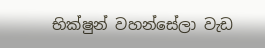භික්ෂුන් වහන්සේලා වැඩ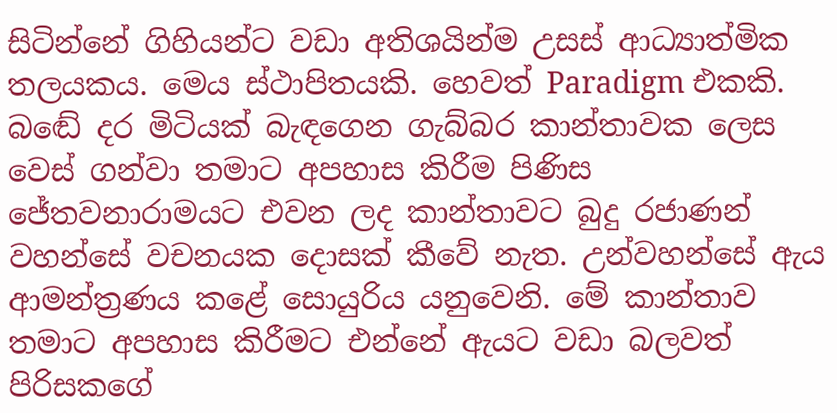සිටින්නේ ගිහියන්ට වඩා අතිශයින්ම උසස් ආධ්‍යාත්මික තලයකය. මෙය ස්ථාපිතයකි. හෙවත් Paradigm එකකි. බඬේ දර මිටියක් බැඳගෙන ගැබ්බර කාන්තාවක ලෙස වෙස් ගන්වා තමාට අපහාස කිරීම පිණිස ජේතවනාරාමයට එවන ලද කාන්තාවට බුදු රජාණන් වහන්සේ වචනයක දොසක් කීවේ නැත. උන්වහන්සේ ඇය ආමන්ත්‍රණය කළේ සොයුරිය යනුවෙනි. මේ කාන්තාව තමාට අපහාස කිරීමට එන්නේ ඇයට වඩා බලවත් පිරිසකගේ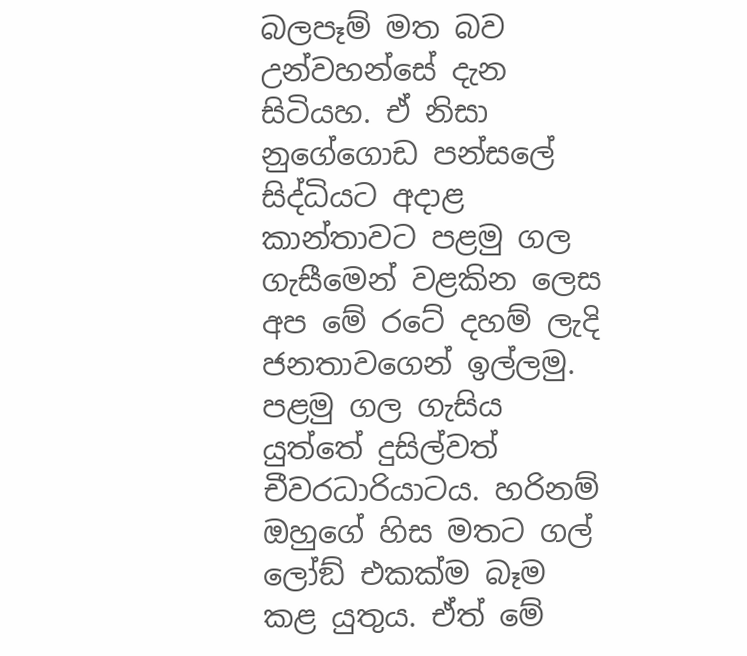බලපෑම් මත බව උන්වහන්සේ දැන සිටියහ. ඒ නිසා නුගේගොඩ පන්සලේ සිද්ධියට අදාළ කාන්තාවට පළමු ගල ගැසීමෙන් වළකින ලෙස අප මේ රටේ දහම් ලැදි ජනතාවගෙන් ඉල්ලමු. පළමු ගල ගැසිය යුත්තේ දුසිල්වත් චීවරධාරියාටය. හරිනම් ඔහුගේ හිස මතට ගල් ලෝඞ් එකක්ම බෑම කළ යුතුය. ඒත් මේ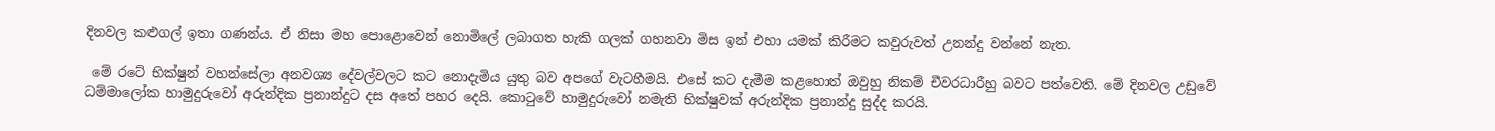දිනවල කළුගල් ඉතා ගණන්ය. ඒ නිසා මහ පොළොවෙන් නොමිලේ ලබාගත හැකි ගලක් ගහනවා මිස ඉන් එහා යමක් කිරීමට කවුරුවත් උනන්දු වන්නේ නැත.

 මේ රටේ භික්ෂුන් වහන්සේලා අනවශ්‍ය දේවල්වලට කට නොදැමිය යුතු බව අපගේ වැටහීමයි. එසේ කට දැමීම කළහොත් ඔවුහු නිකම් චීවරධාරීහු බවට පත්වෙති. මේ දිනවල උඩුවේ ධම්මාලෝක හාමුදුරුවෝ අරුන්දික ප්‍රනාන්දුට දස අතේ පහර දෙයි. කොටුවේ හාමුදුරුවෝ නමැති භික්ෂුවක් අරුන්දික ප්‍රනාන්දු සුද්ද කරයි.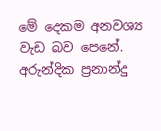මේ දෙකම අනවශ්‍ය වැඩ බව පෙනේ. අරුන්දික ප්‍රනාන්දු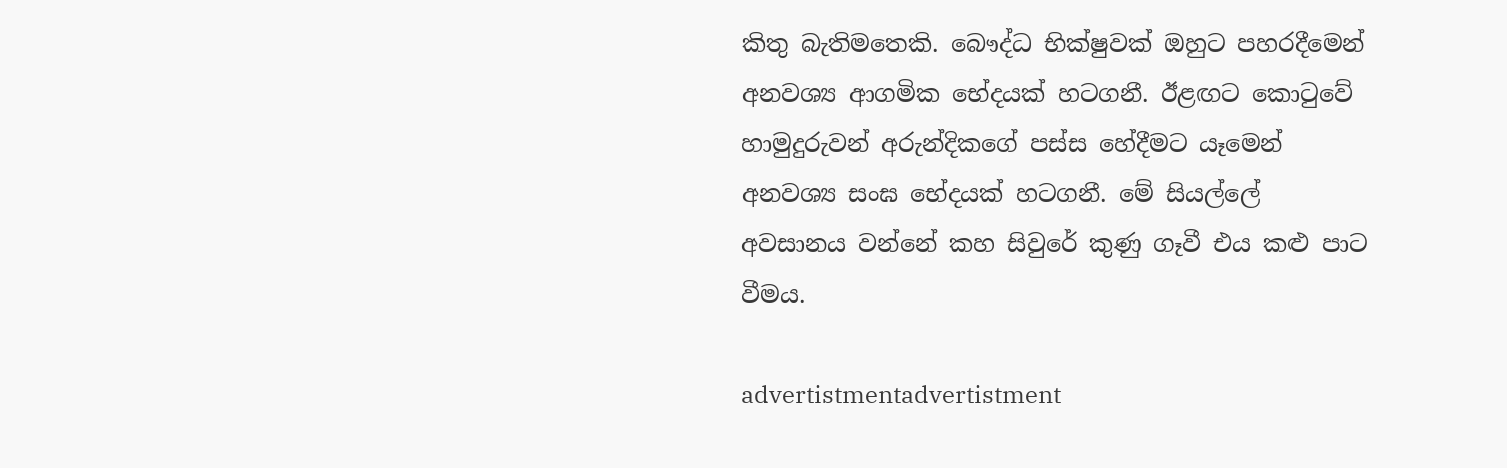කිතු බැතිමතෙකි. බෞද්ධ භික්ෂුවක් ඔහුට පහරදීමෙන් අනවශ්‍ය ආගමික භේදයක් හටගනී. ඊළඟට කොටුවේ හාමුදුරුවන් අරුන්දිකගේ පස්ස හේදීමට යෑමෙන් අනවශ්‍ය සංඝ භේදයක් හටගනී. මේ සියල්ලේ අවසානය වන්නේ කහ සිවුරේ කුණු ගෑවී එය කළු පාට වීමය.

advertistmentadvertistment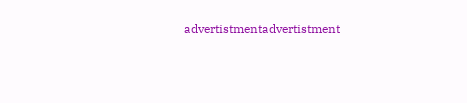advertistmentadvertistment